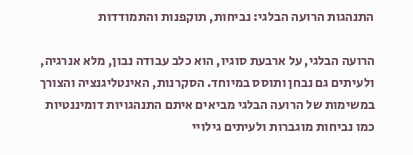התנהגות הרועה הבלגי: נביחות, תוקפנות והתמודדות

הרועה הבלגי, על ארבעת סוגיו, הוא כלב עבודה נבון, מלא אנרגיה, ולעיתים גם נבחן ותוסס במיוחד. הסקרנות, האינטליגנציה והצורך במשימות של הרועה הבלגי מביאים איתם התנהגויות דומיננטיות כמו נביחות מוגברות ולעיתים גילויי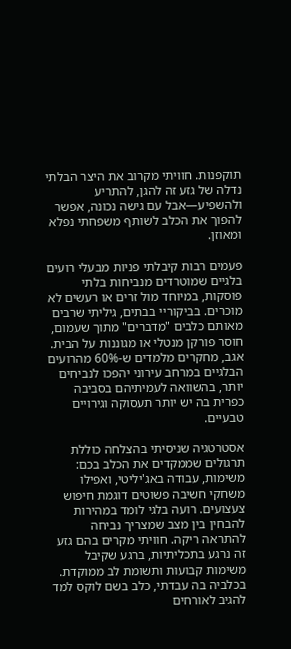תוקפנות. חוויתי מקרוב את היצר הבלתי נדלה של גזע זה להגן, להתריע ולהשפיע—אבל עם גישה נכונה, אפשר להפוך את הכלב לשותף משפחתי נפלא ומאוזן.

פעמים רבות קיבלתי פניות מבעלי רועים בלגיים שמוטרדים מנביחות בלתי פוסקות, במיוחד מול זרים או רעשים לא מוכרים. בביקוריי בבתים, גיליתי שרבים מאותם כלבים "מדברים" מתוך שעמום, חוסר פורקן מנטלי או מגוננות על הבית. אגב, מחקרים מלמדים ש-60% מהרועים הבלגיים במרחב עירוני יהפכו לנביחים יותר, בהשוואה לעמיתיהם בסביבה כפרית בה יש יותר תעסוקה וגירויים טבעיים.

אסטרטגיה שניסיתי בהצלחה כוללת תרגולים שממקדים את הכלב בכם: משימות, עבודה באג'יליטי, ואפילו משחקי חשיבה פשוטים דוגמת חיפוש צעצועים. רועה בלגי לומד במהירות להבחין בין מצב שמצריך נביחה להתראה ריקה. חוויתי מקרים בהם גזע זה נרגע בתכליתיות, ברגע שקיבל משימות קבועות ותשומת לב ממוקדת. בכלביה בה עבדתי, כלב בשם לוקס למד להגיב לאורחים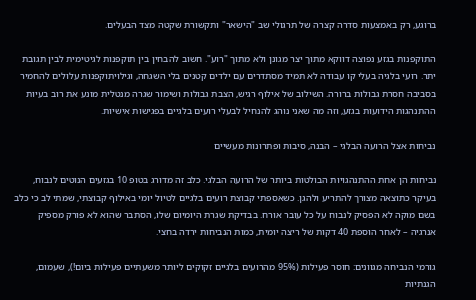ברוגע, רק באמצעות סדרה קצרה של תרגולי שב "הישאר" ותקשורת שקטה מצד הבעלים.

התוקפנות בגזע נפוצה דווקא מתוך יצר מגונן ולא מתוך "רוע". חשוב להבחין בין תוקפנות לגיטימית לבין תגובת יתר. רועי בלגיה בעלי קו עבודה לא תמיד מסתדרים עם ילדים קטנים בלי השגחה, וגילויתוקפנות עלולים להחמיר בסביבה חסרת גבולות ברורה. השילוב של אילוף רגיש, הצבת גבולות ושימור שגרה מנטלית מונע את רוב בעיות ההתנהגות הידועות בגזע, וזה מה שאני נוהג להנחיל לבעלי רועים בלגיים בפגישות אישיות.

נביחות אצל הרועה הבלגי – הבנה, סיבות ופתרונות מעשיים

נביחות הן אחת ההתנהגויות הבולטות ביותר של הרועה הבלגי. כלב זה מדורג בטופ 10 בגזעים הנוטים לנבוח, בעיקר כתוצאה מצורך להתריע ולהגן. כשאספתי קבוצת רועים בלגיים לטיול יומי באילוף קבוצתי, שמתי לב כי כלב בשם מוקה לא הפסיק לנבוח על כל עובר אורח. בבדיקת שגרת היומיום שלו, הסתבר שהוא לא פורק מספיק אנרגיה – לאחר הוספת 40 דקות של ריצה יומית, כמות הנביחות ירדה בחצי.

גורמי הנביחה מגוונים: חוסר פעילות (95% מהרועים בלגיים זקוקים ליותר משעתיים פעילות ביום!), שעמום, הגנתיות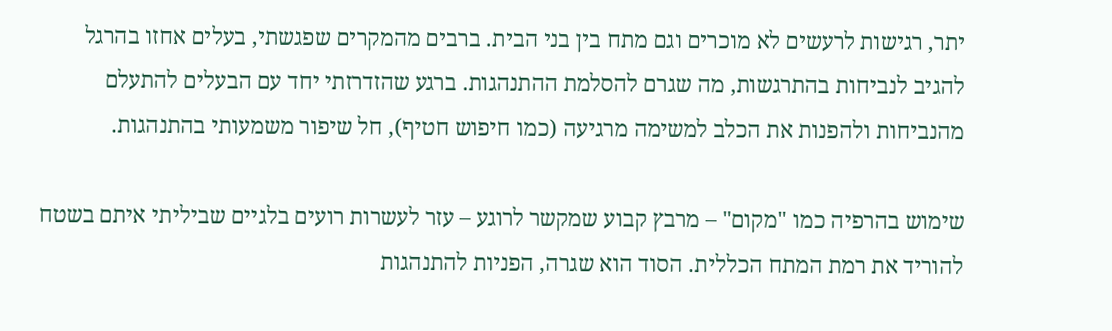יתר, רגישות לרעשים לא מוכרים וגם מתח בין בני הבית. ברבים מהמקרים שפגשתי, בעלים אחזו בהרגל להגיב לנביחות בהתרגשות, מה שגרם להסלמת ההתנהגות. ברגע שהזדרזתי יחד עם הבעלים להתעלם מהנביחות ולהפנות את הכלב למשימה מרגיעה (כמו חיפוש חטיף), חל שיפור משמעותי בהתנהגות.

שימוש בהרפיה כמו "מקום" – מרבץ קבוע שמקשר לרוגע – עזר לעשרות רועים בלגיים שביליתי איתם בשטח להוריד את רמת המתח הכללית. הסוד הוא שגרה, הפניות להתנהגות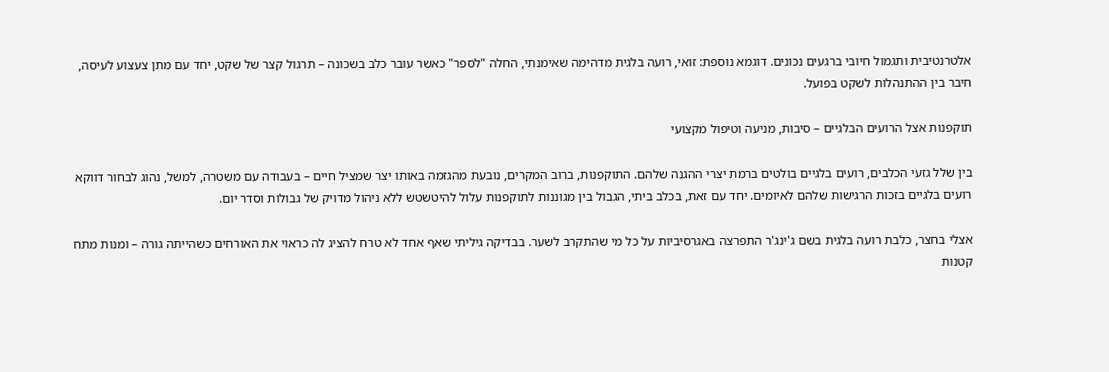אלטרנטיבית ותגמול חיובי ברגעים נכונים. דוגמא נוספת: זואי, רועה בלגית מדהימה שאימנתי, החלה "לספר" כאשר עובר כלב בשכונה – תרגול קצר של שקט, יחד עם מתן צעצוע לעיסה, חיבר בין ההתנהלות לשקט בפועל.

תוקפנות אצל הרועים הבלגיים – סיבות, מניעה וטיפול מקצועי

בין שלל גזעי הכלבים, רועים בלגיים בולטים ברמת יצרי ההגנה שלהם. התוקפנות, ברוב המקרים, נובעת מהגזמה באותו יצר שמציל חיים – בעבודה עם משטרה, למשל, נהוג לבחור דווקא רועים בלגיים בזכות הרגישות שלהם לאיומים. יחד עם זאת, בכלב ביתי, הגבול בין מגוננות לתוקפנות עלול להיטשטש ללא ניהול מדויק של גבולות וסדר יום.

אצלי בחצר, כלבת רועה בלגית בשם ג'ינג'ר התפרצה באגרסיביות על כל מי שהתקרב לשער. בבדיקה גיליתי שאף אחד לא טרח להציג לה כראוי את האורחים כשהייתה גורה – ומנות מתח קטנות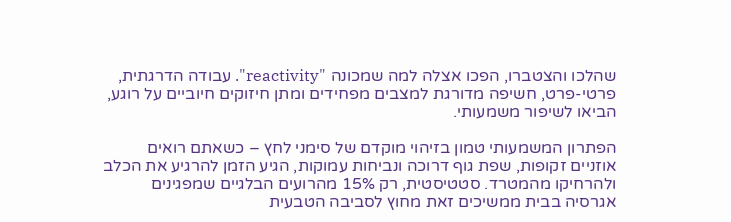שהלכו והצטברו, הפכו אצלה למה שמכונה "reactivity". עבודה הדרגתית, פרטי-פרט, חשיפה מדורגת למצבים מפחידים ומתן חיזוקים חיוביים על רוגע, הביאו לשיפור משמעותי.

הפתרון המשמעותי טמון בזיהוי מוקדם של סימני לחץ – כשאתם רואים אוזניים זקופות, שפת גוף דרוכה ונביחות עמוקות, הגיע הזמן להרגיע את הכלב ולהרחיקו מהמטרד. סטטיסטית, רק 15% מהרועים הבלגיים שמפגינים אגרסיה בבית ממשיכים זאת מחוץ לסביבה הטבעית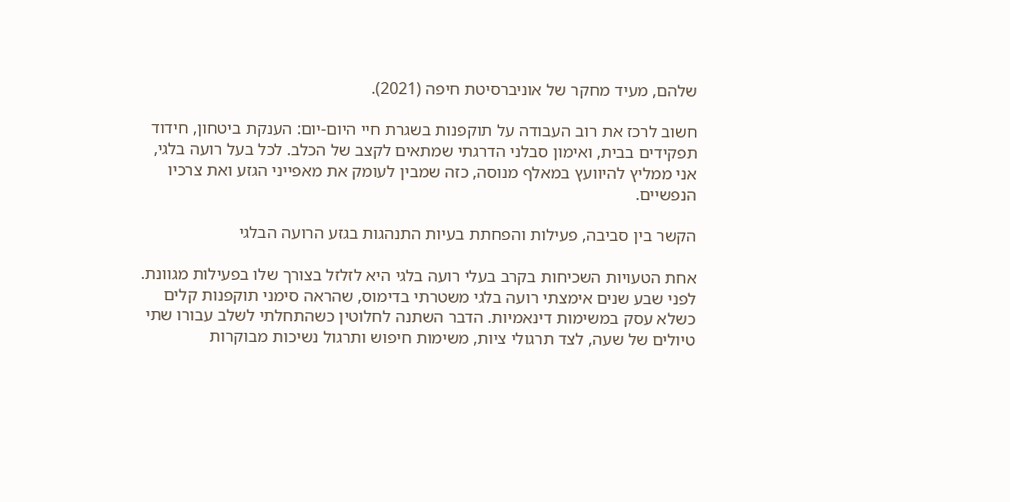שלהם, מעיד מחקר של אוניברסיטת חיפה (2021).

חשוב לרכז את רוב העבודה על תוקפנות בשגרת חיי היום-יום: הענקת ביטחון, חידוד תפקידים בבית, ואימון סבלני הדרגתי שמתאים לקצב של הכלב. לכל בעל רועה בלגי, אני ממליץ להיוועץ במאלף מנוסה, כזה שמבין לעומק את מאפייני הגזע ואת צרכיו הנפשיים.

הקשר בין סביבה, פעילות והפחתת בעיות התנהגות בגזע הרועה הבלגי

אחת הטעויות השכיחות בקרב בעלי רועה בלגי היא לזלזל בצורך שלו בפעילות מגוונת. לפני שבע שנים אימצתי רועה בלגי משטרתי בדימוס, שהראה סימני תוקפנות קלים כשלא עסק במשימות דינאמיות. הדבר השתנה לחלוטין כשהתחלתי לשלב עבורו שתי טיולים של שעה, לצד תרגולי ציות, משימות חיפוש ותרגול נשיכות מבוקרות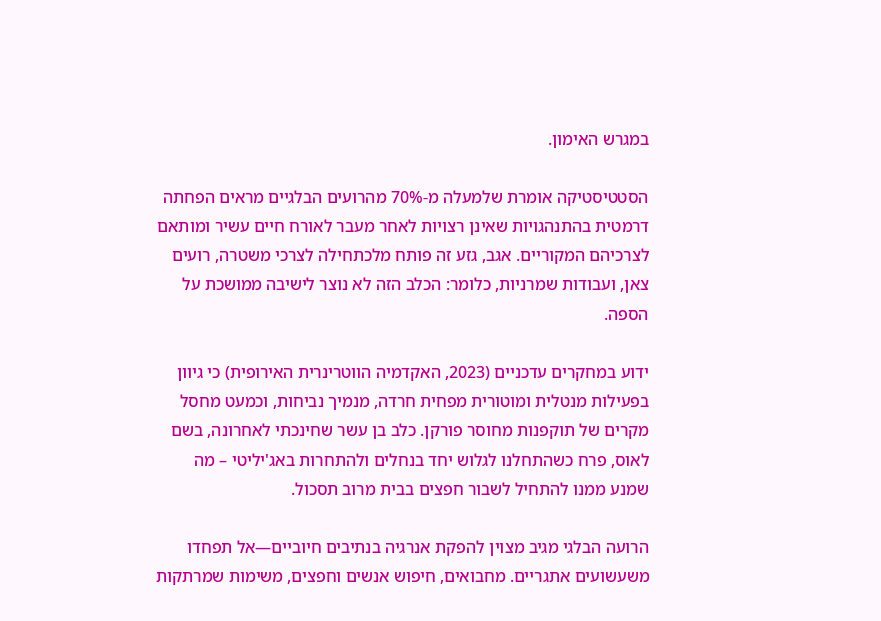במגרש האימון.

הסטטיסטיקה אומרת שלמעלה מ-70% מהרועים הבלגיים מראים הפחתה דרמטית בהתנהגויות שאינן רצויות לאחר מעבר לאורח חיים עשיר ומותאם לצרכיהם המקוריים. אגב, גזע זה פותח מלכתחילה לצרכי משטרה, רועים צאן, ועבודות שמרניות, כלומר: הכלב הזה לא נוצר לישיבה ממושכת על הספה.

ידוע במחקרים עדכניים (2023, האקדמיה הווטרינרית האירופית) כי גיוון בפעילות מנטלית ומוטורית מפחית חרדה, מנמיך נביחות, וכמעט מחסל מקרים של תוקפנות מחוסר פורקן. כלב בן עשר שחינכתי לאחרונה, בשם לאוס, פרח כשהתחלנו לגלוש יחד בנחלים ולהתחרות באג'יליטי – מה שמנע ממנו להתחיל לשבור חפצים בבית מרוב תסכול.

הרועה הבלגי מגיב מצוין להפקת אנרגיה בנתיבים חיוביים—אל תפחדו משעשועים אתגריים. מחבואים, חיפוש אנשים וחפצים, משימות שמרתקות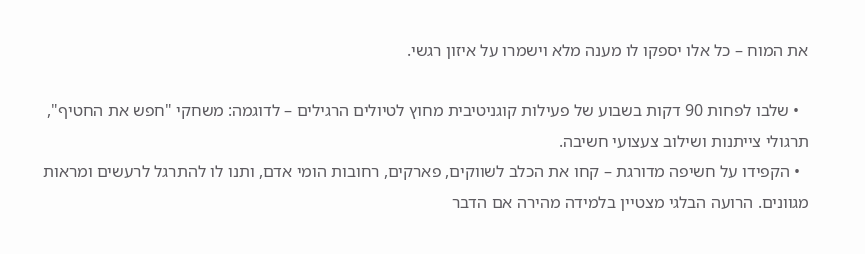את המוח – כל אלו יספקו לו מענה מלא וישמרו על איזון רגשי.

  • שלבו לפחות 90 דקות בשבוע של פעילות קוגניטיבית מחוץ לטיולים הרגילים – לדוגמה: משחקי "חפש את החטיף", תרגולי צייתנות ושילוב צעצועי חשיבה.
  • הקפידו על חשיפה מדורגת – קחו את הכלב לשווקים, פארקים, רחובות הומי אדם, ותנו לו להתרגל לרעשים ומראות מגוונים. הרועה הבלגי מצטיין בלמידה מהירה אם הדבר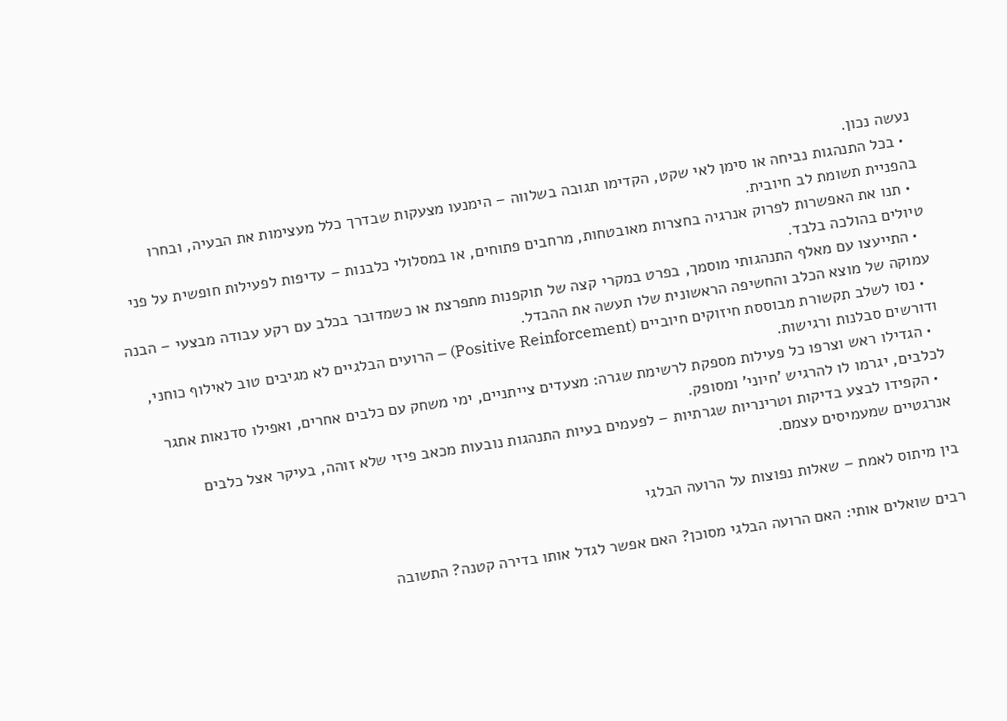נעשה נכון.
  • בכל התנהגות נביחה או סימן לאי שקט, הקדימו תגובה בשלווה – הימנעו מצעקות שבדרך כלל מעצימות את הבעיה, ובחרו בהפניית תשומת לב חיובית.
  • תנו את האפשרות לפרוק אנרגיה בחצרות מאובטחות, מרחבים פתוחים, או במסלולי כלבנות – עדיפות לפעילות חופשית על פני טיולים בהולכה בלבד.
  • התייעצו עם מאלף התנהגותי מוסמך, בפרט במקרי קצה של תוקפנות מתפרצת או כשמדובר בכלב עם רקע עבודה מבצעי – הבנה עמוקה של מוצא הכלב והחשיפה הראשונית שלו תעשה את ההבדל.
  • נסו לשלב תקשורת מבוססת חיזוקים חיוביים (Positive Reinforcement) – הרועים הבלגיים לא מגיבים טוב לאילוף כוחני, ודורשים סבלנות ורגישות.
  • הגדילו ראש וצרפו כל פעילות מספקת לרשימת שגרה: מצעדים צייתניים, ימי משחק עם כלבים אחרים, ואפילו סדנאות אתגר לכלבים, יגרמו לו להרגיש 'חיוני' ומסופק.
  • הקפידו לבצע בדיקות וטרינריות שגרתיות – לפעמים בעיות התנהגות נובעות מכאב פיזי שלא זוהה, בעיקר אצל כלבים אנרגטיים שמעמיסים עצמם.

בין מיתוס לאמת – שאלות נפוצות על הרועה הבלגי

רבים שואלים אותי: האם הרועה הבלגי מסוכן? האם אפשר לגדל אותו בדירה קטנה? התשובה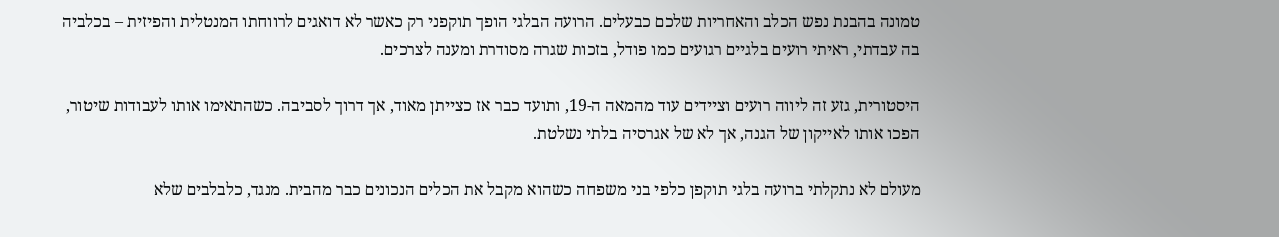טמונה בהבנת נפש הכלב והאחריות שלכם כבעלים. הרועה הבלגי הופך תוקפני רק כאשר לא דואגים לרווחתו המנטלית והפיזית – בכלביה בה עבדתי, ראיתי רועים בלגיים רגועים כמו פודל, בזכות שגרה מסודרת ומענה לצרכים.

היסטורית, גזע זה ליווה רועים וציידים עוד מהמאה ה-19, ותועד כבר אז כצייתן מאוד, אך דרוך לסביבה. כשהתאימו אותו לעבודות שיטור, הפכו אותו לאייקון של הגנה, אך לא של אגרסיה בלתי נשלטת.

מעולם לא נתקלתי ברועה בלגי תוקפן כלפי בני משפחה כשהוא מקבל את הכלים הנכונים כבר מהבית. מנגד, כלבלבים שלא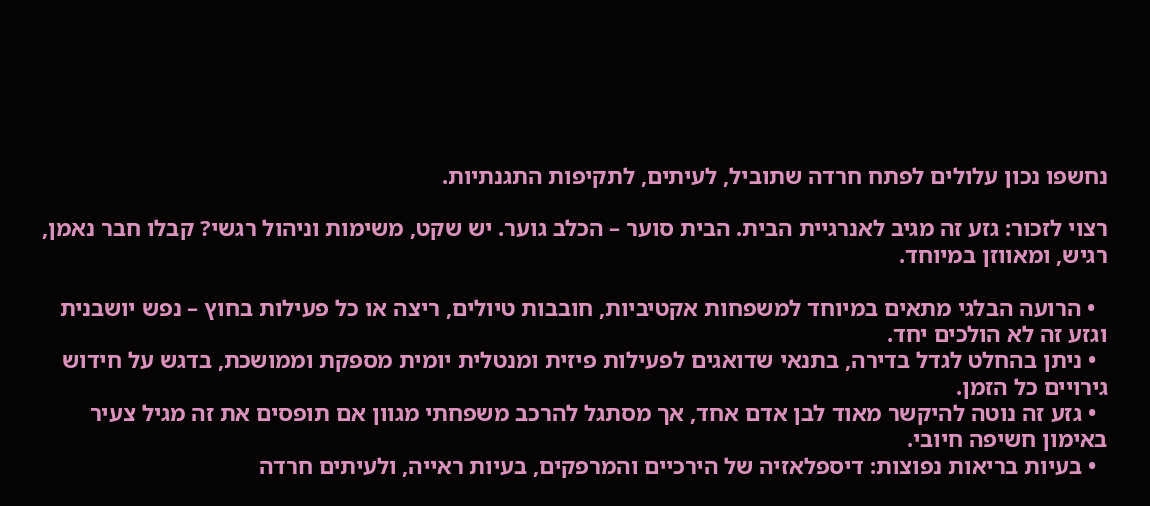נחשפו נכון עלולים לפתח חרדה שתוביל, לעיתים, לתקיפות התגנתיות.

רצוי לזכור: גזע זה מגיב לאנרגיית הבית. הבית סוער – הכלב גוער. יש שקט, משימות וניהול רגשי? קבלו חבר נאמן, רגיש, ומאווזן במיוחד.

  • הרועה הבלגי מתאים במיוחד למשפחות אקטיביות, חובבות טיולים, ריצה או כל פעילות בחוץ – נפש יושבנית וגזע זה לא הולכים יחד.
  • ניתן בהחלט לגדל בדירה, בתנאי שדואגים לפעילות פיזית ומנטלית יומית מספקת וממושכת, בדגש על חידוש גירויים כל הזמן.
  • גזע זה נוטה להיקשר מאוד לבן אדם אחד, אך מסתגל להרכב משפחתי מגוון אם תופסים את זה מגיל צעיר באימון חשיפה חיובי.
  • בעיות בריאות נפוצות: דיספלאזיה של הירכיים והמרפקים, בעיות ראייה, ולעיתים חרדה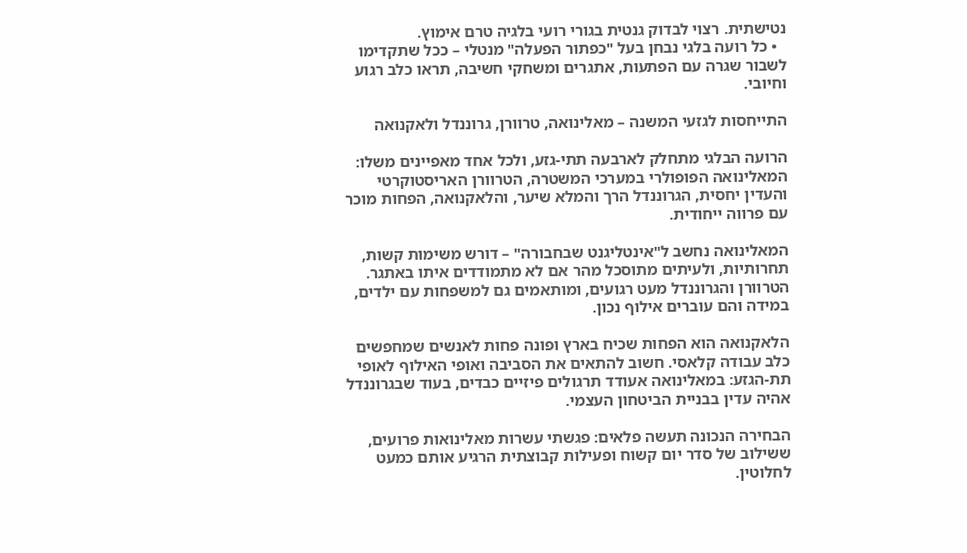נטישתית. רצוי לבדוק גנטית בגורי רועי בלגיה טרם אימוץ.
  • כל רועה בלגי נבחן בעל "כפתור הפעלה" מנטלי – ככל שתקדימו לשבור שגרה עם הפתעות, אתגרים ומשחקי חשיבה, תראו כלב רגוע וחיובי.

התייחסות לגזעי המשנה – מאלינואה, טרוורן, גרוננדל ולאקנואה

הרועה הבלגי מתחלק לארבעה תתי-גזע, ולכל אחד מאפיינים משלו: המאלינואה הפופולרי במערכי המשטרה, הטרוורן האריסטוקרטי והעדין יחסית, הגרוננדל הרך והמלא שיער, והלאקנואה, הפחות מוכר עם פרווה ייחודית.

המאלינואה נחשב ל"אינטליגנט שבחבורה" – דורש משימות קשות, תחרותיות, ולעיתים מתוסכל מהר אם לא מתמודדים איתו באתגר. הטרוורן והגרוננדל מעט רגועים, ומותאמים גם למשפחות עם ילדים, במידה והם עוברים אילוף נכון.

הלאקנואה הוא הפחות שכיח בארץ ופונה פחות לאנשים שמחפשים כלב עבודה קלאסי. חשוב להתאים את הסביבה ואופי האילוף לאופי תת-הגזע: במאלינואה אעודד תרגולים פיזיים כבדים, בעוד שבגרוננדל אהיה עדין בבניית הביטחון העצמי.

הבחירה הנכונה תעשה פלאים: פגשתי עשרות מאלינואות פרועים, ששילוב של סדר יום קשוח ופעילות קבוצתית הרגיע אותם כמעט לחלוטין.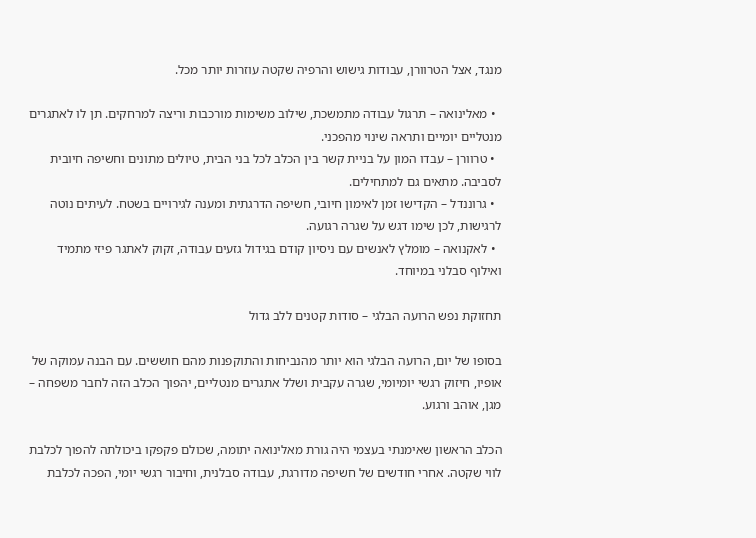מנגד, אצל הטרוורן, עבודות גישוש והרפיה שקטה עוזרות יותר מכל.

  • מאלינואה – תרגול עבודה מתמשכת, שילוב משימות מורכבות וריצה למרחקים. תן לו לאתגרים מנטליים יומיים ותראה שינוי מהפכני.
  • טרוורן – עבדו המון על בניית קשר בין הכלב לכל בני הבית, טיולים מתונים וחשיפה חיובית לסביבה. מתאים גם למתחילים.
  • גרוננדל – הקדישו זמן לאימון חיובי, חשיפה הדרגתית ומענה לגירויים בשטח. לעיתים נוטה לרגישות, לכן שימו דגש על שגרה רגועה.
  • לאקנואה – מומלץ לאנשים עם ניסיון קודם בגידול גזעים עבודה, זקוק לאתגר פיזי מתמיד ואילוף סבלני במיוחד.

תחזוקת נפש הרועה הבלגי – סודות קטנים ללב גדול

בסופו של יום, הרועה הבלגי הוא יותר מהנביחות והתוקפנות מהם חוששים. עם הבנה עמוקה של אופיו, חיזוק רגשי יומיומי, שגרה עקבית ושלל אתגרים מנטליים, יהפוך הכלב הזה לחבר משפחה – מגן, אוהב ורגוע.

הכלב הראשון שאימנתי בעצמי היה גורת מאלינואה יתומה, שכולם פקפקו ביכולתה להפוך לכלבת לווי שקטה. אחרי חודשים של חשיפה מדורגת, עבודה סבלנית, וחיבור רגשי יומי, הפכה לכלבת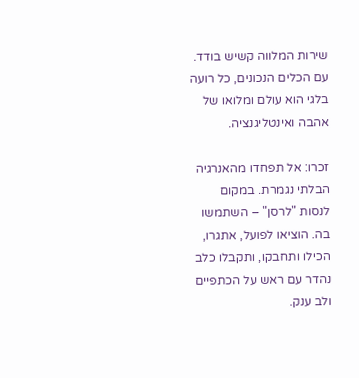שירות המלווה קשיש בודד. עם הכלים הנכונים, כל רועה בלגי הוא עולם ומלואו של אהבה ואינטליגנציה.

זכרו: אל תפחדו מהאנרגיה הבלתי נגמרת. במקום לנסות "לרסן" – השתמשו בה. הוציאו לפועל, אתגרו, הכילו ותחבקו, ותקבלו כלב נהדר עם ראש על הכתפיים ולב ענק.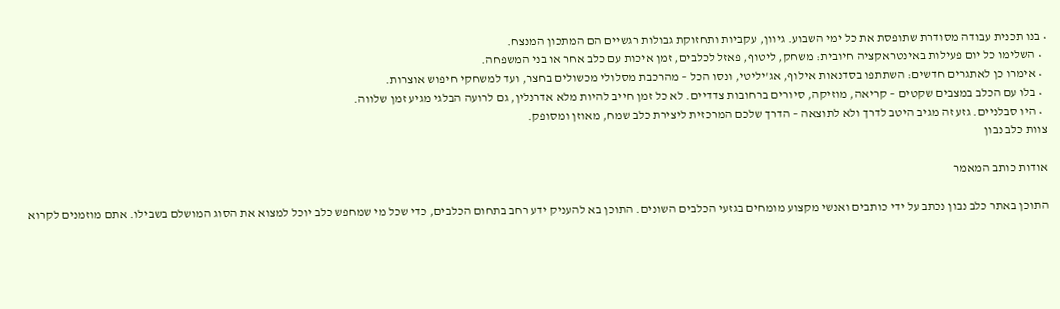• בנו תכנית עבודה מסודרת שתופסת את כל ימי השבוע. גיוון, עקביות ותחזוקת גבולות רגשיים הם המתכון המנצח.
  • השלימו כל יום פעילות באינטראקציה חיובית: משחק, ליטוף, פאזל לכלבים, זמן איכות עם כלב אחר או בני המשפחה.
  • אימרו כן לאתגרים חדשים: השתתפו בסדנאות אילוף, אג'יליטי, ונסו הכל – מהרכבת מסלולי מכשולים בחצר, ועד למשחקי חיפוש אוצרות.
  • בלו עם הכלב במצבים שקטים – קריאה, מוזיקה, סיורים ברחובות צדדיים. לא כל זמן חייב להיות מלא אדרנלין, גם לרועה הבלגי מגיע זמן שלווה.
  • היו סבלניים. גזע זה מגיב היטב לדרך ולא לתוצאה – הדרך שלכם המרכזית ליצירת כלב שמח, מאוזן ומסופק.
צוות כלב נבון

אודות כותב המאמר

התוכן באתר כלב נבון נכתב על ידי כותבים ואנשי מקצוע מומחים בגזעי הכלבים השונים. התוכן בא להעניק ידע רחב בתחום הכלבים, כדי שכל מי שמחפש כלב יוכל למצוא את הסוג המושלם בשבילו. אתם מוזמנים לקרוא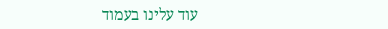עוד עלינו בעמוד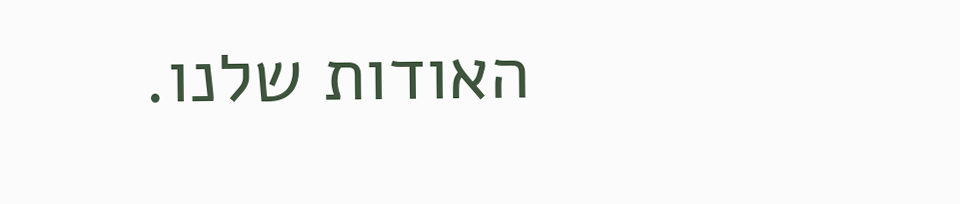האודות שלנו.